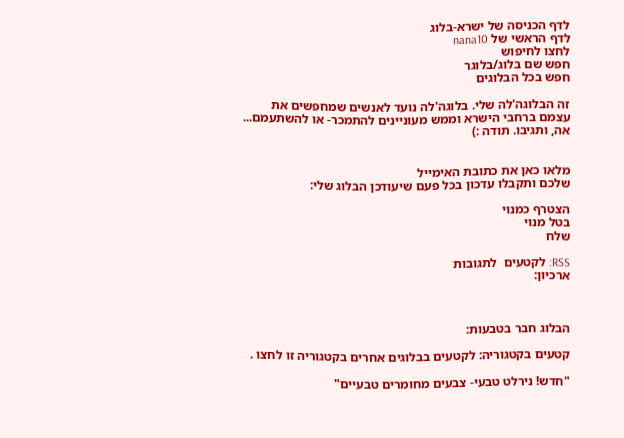לדף הכניסה של ישרא-בלוג
לדף הראשי של nana10
לחצו לחיפוש
חפש שם בלוג/בלוגר
חפש בכל הבלוגים

זה הבלוגה'לה שלי. בלוגה'לה נועד לאנשים שמחפשים את עצמם ברחבי הישרא וממש מעוניינים להתמכר- או להשתעמם... אה, ותגיבו. תודה :)


מלאו כאן את כתובת האימייל
שלכם ותקבלו עדכון בכל פעם שיעודכן הבלוג שלי:

הצטרף כמנוי
בטל מנוי
שלח

RSS: לקטעים  לתגובות
ארכיון:



הבלוג חבר בטבעות:

קטעים בקטגוריה: לקטעים בבלוגים אחרים בקטגוריה זו לחצו .

"חדש! נירלט טבעי- צבעים מחומרים טבעיים"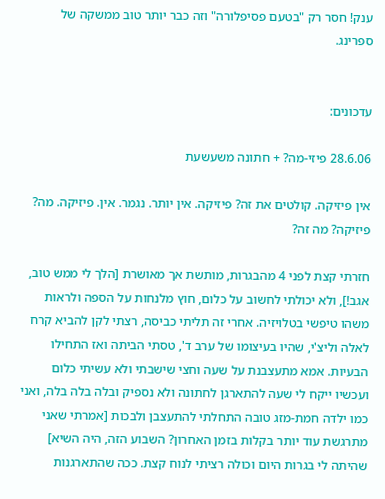ענק! חסר רק "בטעם פסיפלורה" וזה כבר יותר טוב ממשקה של ספרינג.


עדכונים:

28.6.06 פיזי-מה? + חתונה משעשעת

אין פיזיקה. קולטים את זה? פיזיקה. אין יותר. נגמר. אין. פיזיקה. מה? פיזיקה? מה זה?

חזרתי קצת לפני 4 מהבגרות, מותשת אך מאושרת [הלך לי ממש טוב, אגב!], ולא יכולתי לחשוב על כלום, חוץ מלנחות על הספה ולראות משהו טיפשי בטלויזיה. אחרי זה תליתי כביסה, רצתי לקן להביא קרח לאלה וליצ'י, שהיו בעיצומו של ערב ד', טסתי הביתה ואז התחילו הבעיות. אמא מתעצבנת על שעה וחצי שישבתי ולא עשיתי כלום ועכשיו ייקח לי שעה להתארגן לחתונה ולא נספיק ובלה בלה בלה, ואני כמו ילדה חמת-מזג טובה התחלתי להתעצבן ולבכות [אמרתי שאני מתרגשת עוד יותר בקלות בזמן האחרון? השבוע הזה, היה השיא] שהיתה לי בגרות היום וכולה רציתי לנוח קצת. ככה שהתארגנות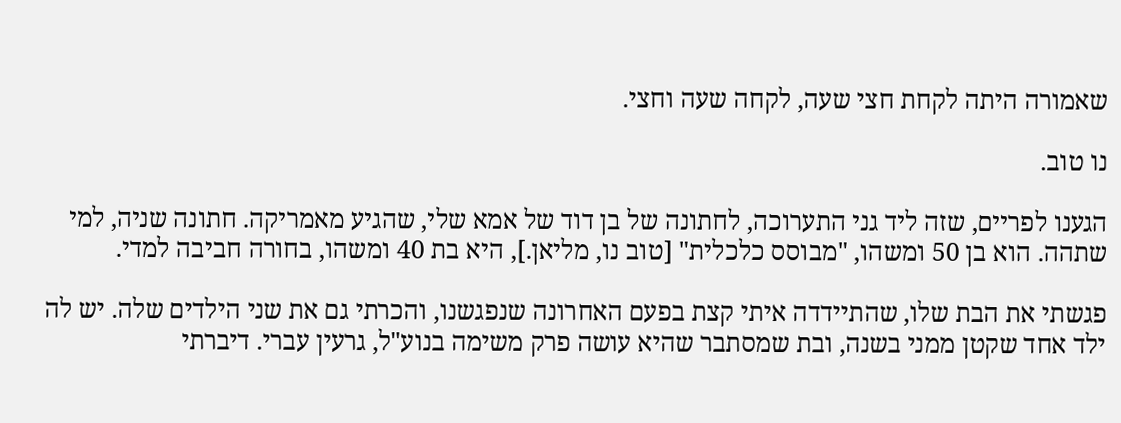שאמורה היתה לקחת חצי שעה, לקחה שעה וחצי.

נו טוב.

הגענו לפריים, שזה ליד גני התערוכה, לחתונה של בן דוד של אמא שלי, שהגיע מאמריקה. חתונה שניה, למי שתהה. הוא בן 50 ומשהו, "מבוסס כלכלית" [טוב נו, מליאן.], היא בת 40 ומשהו, בחורה חביבה למדי.

פגשתי את הבת שלו, שהתיידדה איתי קצת בפעם האחרונה שנפגשנו, והכרתי גם את שני הילדים שלה. יש לה ילד אחד שקטן ממני בשנה, ובת שמסתבר שהיא עושה פרק משימה בנוע"ל, גרעין עברי. דיברתי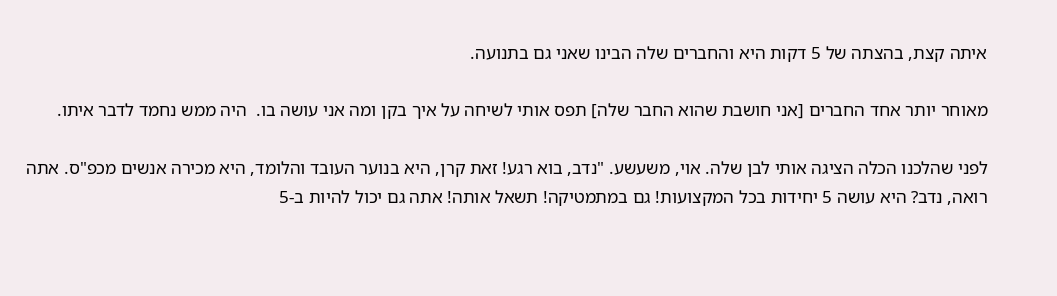איתה קצת, בהצתה של 5 דקות היא והחברים שלה הבינו שאני גם בתנועה.

מאוחר יותר אחד החברים [אני חושבת שהוא החבר שלה] תפס אותי לשיחה על איך בקן ומה אני עושה בו.  היה ממש נחמד לדבר איתו.

לפני שהלכנו הכלה הציגה אותי לבן שלה. אוי, משעשע. "נדב, בוא רגע! זאת קרן, היא בנוער העובד והלומד, היא מכירה אנשים מכפ"ס. אתה רואה, נדב? היא עושה 5 יחידות בכל המקצועות! גם במתמטיקה! תשאל אותה! אתה גם יכול להיות ב-5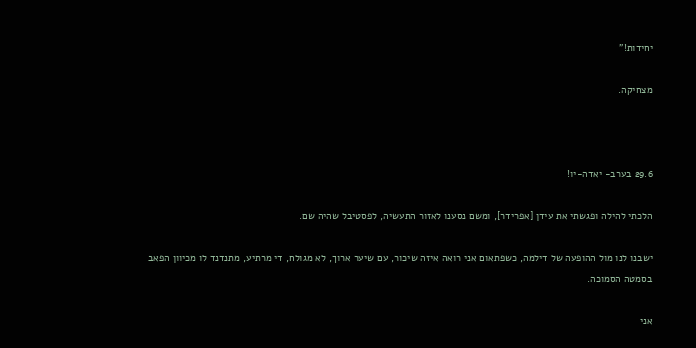יחידות!"

מצחיקה.



29.6 בערב- יאדה-יו!

הלכתי להילה ופגשתי את עידן [אפרידר], ומשם נסענו לאזור התעשיה, לפסטיבל שהיה שם.

ישבנו לנו מול ההופעה של דילמה, כשפתאום אני רואה איזה שיכור, עם שיער ארוך, לא מגולח, די מרתיע, מתנדנד לו מכיוון הפאב בסמטה הסמוכה.

אני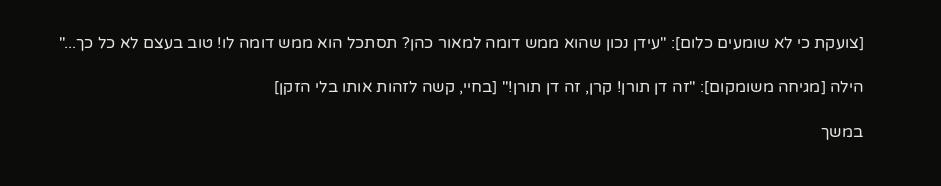[צועקת כי לא שומעים כלום]: "עידן נכון שהוא ממש דומה למאור כהן? תסתכל הוא ממש דומה לו! טוב בעצם לא כל כך..."

הילה [מגיחה משומקום]: "זה דן תורן! קרן, זה דן תורן!" [בחיי, קשה לזהות אותו בלי הזקן]

במשך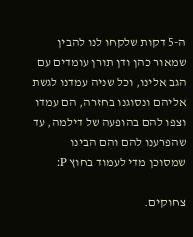ה-5 דקות שלקחו לנו להבין שמאור כהן ודן תורן עומדים עם הגב אלינו, וכל שניה עמדנו לגשת אליהם ונסוגנו בחזרה, הם עמדו וצפו להם בהופעה של דילמה, עד שהפרענו להם והם הבינו שמסוכן מדי לעמוד בחוץ P:

צחוקים.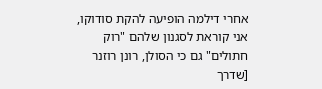אחרי דילמה הופיעה להקת סודוקו, אני קוראת לסגנון שלהם "רוק חתולים" גם כי הסולן, רונן רוזנר [שדרך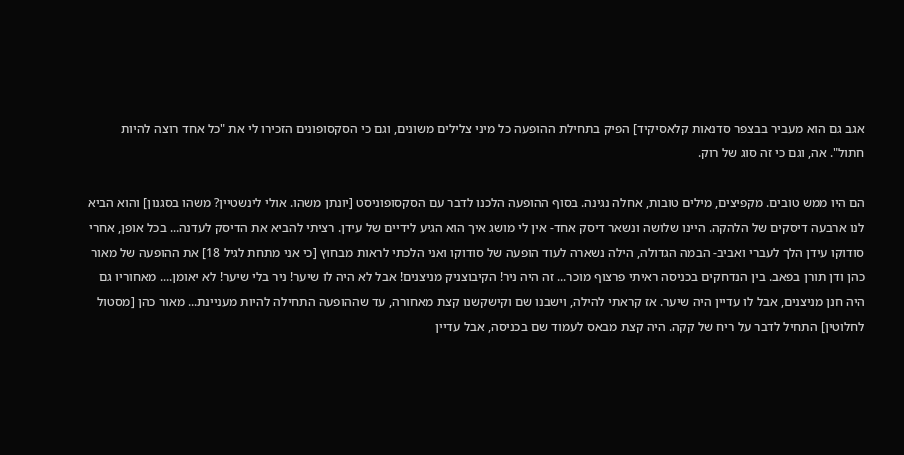אגב גם הוא מעביר בבצפר סדנאות קלאסיקיד] הפיק בתחילת ההופעה כל מיני צלילים משונים, וגם כי הסקסופונים הזכירו לי את "כל אחד רוצה להיות חתול". אה, וגם כי זה סוג של רוק.

הם היו ממש טובים. מקפיצים, מילים טובות, אחלה נגינה. בסוף ההופעה הלכנו לדבר עם הסקסופוניסט [יונתן משהו. אולי לינשטיין? משהו בסגנון] והוא הביא לנו ארבעה דיסקים של הלהקה. היינו שלושה ונשאר דיסק אחד- אין לי מושג איך הוא הגיע לידיים של עידן. רציתי להביא את הדיסק לעדנה... בכל אופן, אחרי סודוקו עידן הלך לעברי ואביב- הבמה הגדולה, הילה נשארה לעוד הופעה של סודוקו ואני הלכתי לראות מבחוץ [כי אני מתחת לגיל 18] את ההופעה של מאור כהן ודן תורן בפאב. בין הנדחקים בכניסה ראיתי פרצוף מוכר... זה היה ניר! הקיבוצניק מניצנים! אבל לא היה לו שיער! ניר בלי שיער! לא יאומן.... מאחוריו גם היה חנן מניצנים, אבל לו עדיין היה שיער. אז קראתי להילה, וישבנו שם וקישקשנו קצת מאחורה, עד שההופעה התחילה להיות מעניינת... מאור כהן [מסטול לחלוטין] התחיל לדבר על ריח של קקה. היה קצת מבאס לעמוד שם בכניסה, אבל עדיין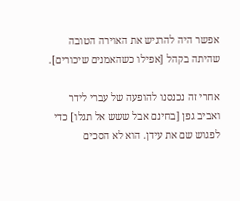אפשר היה להרגיש את האוירה הטובה שהיתה בקהל [אפילו כשהאמנים שיכורים].

אחרי זה נכנסנו להופעה של עברי לידר ואביב גפן [בחינם אבל ששש אל תגלו] כדי לפגוש שם את עידן. הוא לא הסכים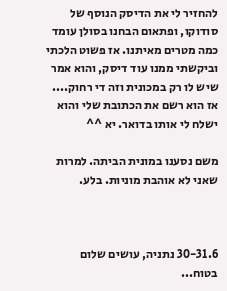להחזיר לי את הדיסק הנוסף של סודוקו, ופתאום הבחנו בסולן עומד כמה מטרים מאיתנו. אז פשוט הלכתי וביקשתי ממנו עוד דיסק, והוא אמר שיש לו רק במכונית וזה די רחוק.... אז הוא רשם את הכתובת שלי והוא ישלח לי אותו בדואר. יא ^^

משם נסענו במונית הביתה. למרות שאני לא אוהבת מוניות. בלע.



30-31.6 נתניה, עושים שלום בטוח...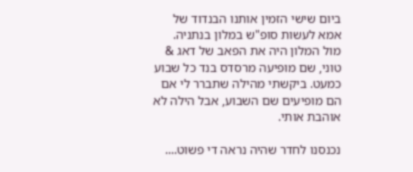ביום שישי הזמין אותנו הבנדוד של אמא לעשות סופ"ש במלון בנתניה. מול המלון היה את הפאב של דאג & טוני, שם מופיעה מרסדס בנד כל שבוע כמעט. ביקשתי מהילה שתברר לי אם הם מופיעים שם השבוע, אבל הילה לא אוהבת אותי.

נכנסנו לחדר שהיה נראה די פשוט....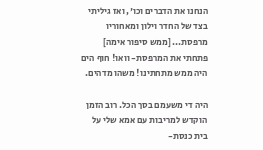הנחנו את הדברים וכו', ואז גיליתי בצד של החדר וילון ומאחוריו מרפסת... [ממש סיפור אימה] פתחתי את המרפסת- וואו! חוף הים היה ממש מתחתינו! משהו מדהים.

היה די משעמם בסך הכל. רוב הזמן הוקדש למריבות עם אמא שלי על בית כנסת-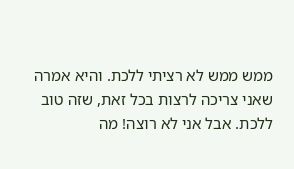ממש ממש לא רציתי ללכת. והיא אמרה שאני צריכה לרצות בכל זאת, שזה טוב ללכת. אבל אני לא רוצה! מה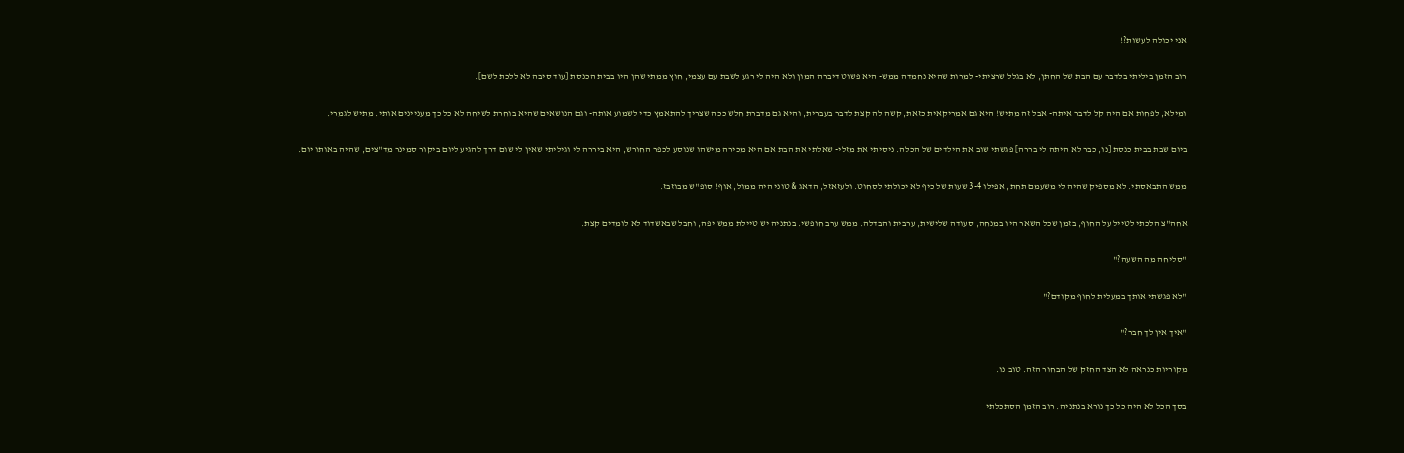אני יכולה לעשות?!

רוב הזמן ביליתי בלדבר עם הבת של החתן, לא בגלל שרציתי- למרות שהיא נחמדה ממש- היא פשוט דיברה המון ולא היה לי רגע לשבת עם עצמי, חוץ ממתי שהן היו בבית הכנסת [עוד סיבה לא ללכת לשם].

ומילא, לפחות אם היה קל לדבר איתה- אבל זה מתיש! היא גם אמריקאית כזאת, קשה לה קצת לדבר בעברית, והיא גם מדברת חלש ככה שצריך להתאמץ כדי לשמוע אותה- וגם הנושאים שהיא בוחרת לשיחה לא כל כך מעניינים אותי. מתיש לגמרי.

ביום שבת בבית כנסת [נו, כבר לא היתה לי בררה] פגשתי שוב את הילדים של הכלה. ניסיתי את מזלי- שאלתי את הבת אם היא מכירה מישהו שנוסע לכפר החורש, היא ביררה לי וגיליתי שאין לי שום דרך להגיע ליום ביקור סמינר מד"צים, שהיה באותו יום.

ממש התבאסתי. לא מספיק שהיה לי משעמם תחת, אפילו 3-4 שעות של כיף לא יכולתי לסחוט. ולעזאזל, הדאג & טוני היה ממול, אוף! סופ"ש מבוזבז.

אחה"צ הלכתי לטייל על החוף, בזמן שכל השאר היו במנחה, סעודה שלישית, ערבית והבדלה. ממש ערב חופשי. בנתניה יש טיילת ממש יפה, וחבל שבאשדוד לא לומדים קצת.

"סליחה מה השעה?"

"לא פגשתי אותך במעלית לחוף מקודם?"

"איך אין לך חבר?"

מקוריות כנראה לא הצד החזק של הבחור הזה. טוב נו.

בסך הכל לא היה כל כך נורא בנתניה. רוב הזמן הסתכלתי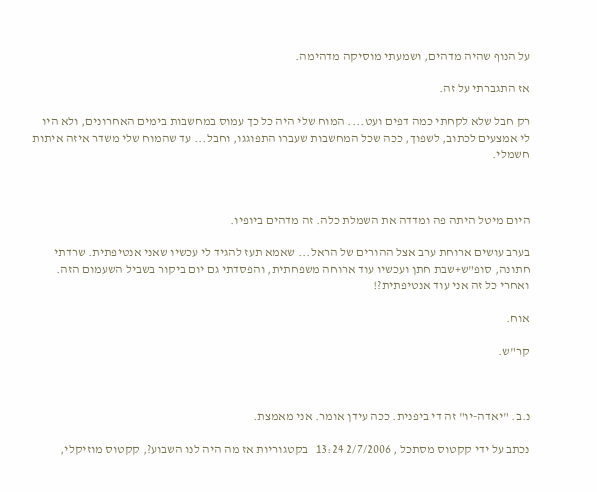על הנוף שהיה מדהים, ושמעתי מוסיקה מדהימה.

אז התגברתי על זה.

רק חבל שלא לקחתי כמה דפים ועט.... המוח שלי היה כל כך עמוס במחשבות בימים האחרונים, ולא היו לי אמצעים לכתוב, לשפוך, ככה שכל המחשבות שעברו התפוגגו, וחבל... עד שהמוח שלי משדר איזה איתות חשמלי.



היום מיטל היתה פה ומדדה את השמלת כלה. זה מדהים ביופיו.

בערב עושים ארוחת ערב אצל ההורים של הראל... שאמא תעז להגיד לי עכשיו שאני אנטיפתית. שרדתי חתונה, סופ"ש+שבת חתן ועכשיו עוד ארוחה משפחתית, והפסדתי גם יום ביקור בשביל השעמום הזה. ואחרי כל זה אני עוד אנטיפתית?!

אוח.

קר"ש.



נ.ב. "יאדה-יו" זה די ביפנית. ככה עידן אומר. אני מאמצת.

נכתב על ידי קקטוס מסתכל , 2/7/2006 13:24   בקטגוריות אז מה היה לנו השבוע?, קקטוס מוזיקלי,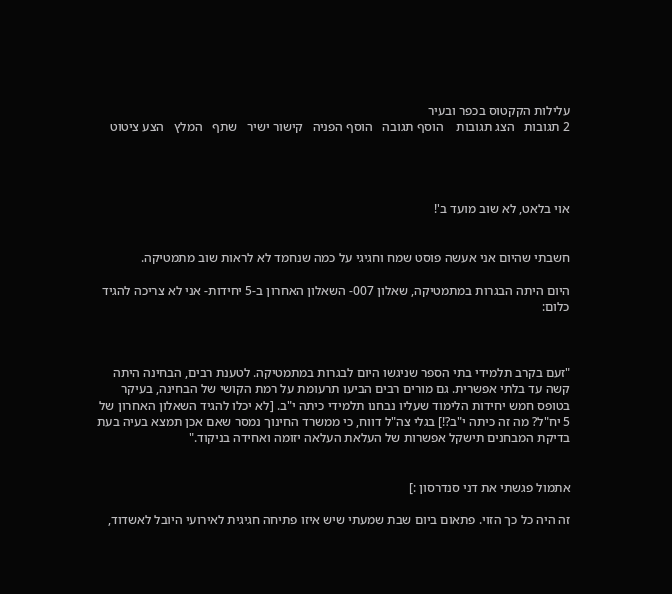עלילות הקקטוס בכפר ובעיר
2 תגובות   הצג תגובות    הוסף תגובה   הוסף הפניה   קישור ישיר   שתף   המלץ   הצע ציטוט




אוי בלאט, לא שוב מועד ב'!


חשבתי שהיום אני אעשה פוסט שמח וחגיגי על כמה שנחמד לא לראות שוב מתמטיקה.

היום היתה הבגרות במתמטיקה, שאלון 007- השאלון האחרון ב-5 יחידות- אני לא צריכה להגיד כלום:



"זעם בקרב תלמידי בתי הספר שניגשו היום לבגרות במתמטיקה. לטענת רבים, הבחינה היתה קשה עד בלתי אפשרית. גם מורים רבים הביעו תרעומת על רמת הקושי של הבחינה, בעיקר בטופס חמש יחידות הלימוד שעליו נבחנו תלמידי כיתה י"ב. [לא יכלו להגיד השאלון האחרון של 5 יח"ל? מה זה כיתה י"ב?!] בגלי צה"ל דווח, כי ממשרד החינוך נמסר שאם אכן תמצא בעיה בעת בדיקת המבחנים תישקל אפשרות של העלאת העלאה יזומה ואחידה בניקוד."


אתמול פגשתי את דני סנדרסון :]

זה היה כל כך הזוי. פתאום ביום שבת שמעתי שיש איזו פתיחה חגיגית לאירועי היובל לאשדוד,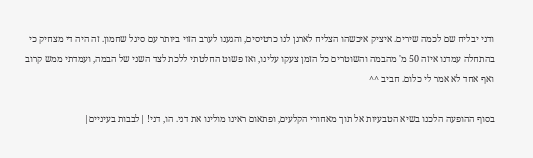ודני יבליח שם לכמה שירים. איציק איכשהו הצליח לארגן לנו כרטיסים, והגענו לערב הזוי ביותר עם סיגל שחמון. זה היה די מצחיק כי בהתחלה עמדנו איזה 50 מ' מהבמה והשוטרים כל הזמן צעקו עלינו, ואז פשוט החלטתי ללכת לצד השני של הבמה, ועמדתי ממש קרוב ואף אחד לא אמר לי כלום. חביב ^^

בסוף ההופעה הלכנו בשיא הטבעיות אל תוך מאחורי הקלעים, ופתאום ראינו מולינו את דני. הו, דני! |לבבות בעיניים|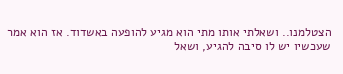הצטלמנו.. ושאלתי אותו מתי הוא מגיע להופעה באשדוד. אז הוא אמר שעכשיו יש לו סיבה להגיע, ושאל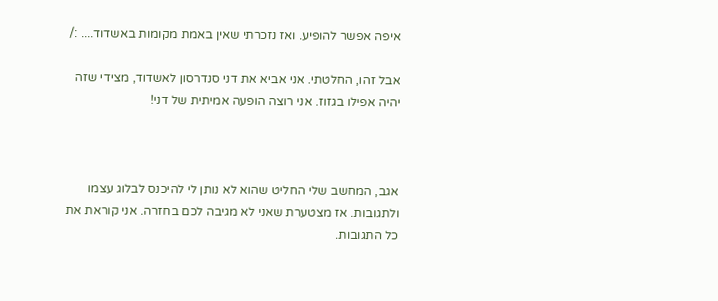איפה אפשר להופיע. ואז נזכרתי שאין באמת מקומות באשדוד.... :/

אבל זהו, החלטתי. אני אביא את דני סנדרסון לאשדוד, מצידי שזה יהיה אפילו בגזוז. אני רוצה הופעה אמיתית של דני!



אגב, המחשב שלי החליט שהוא לא נותן לי להיכנס לבלוג עצמו ולתגובות. אז מצטערת שאני לא מגיבה לכם בחזרה. אני קוראת את כל התגובות.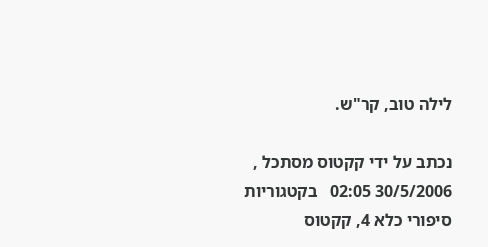לילה טוב, קר"ש.

נכתב על ידי קקטוס מסתכל , 30/5/2006 02:05   בקטגוריות סיפורי כלא 4, קקטוס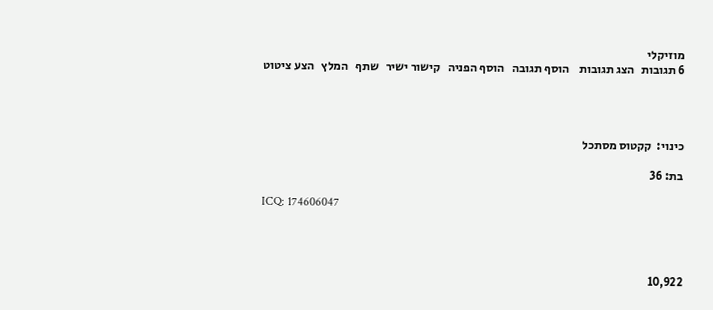מוזיקלי
6 תגובות   הצג תגובות    הוסף תגובה   הוסף הפניה   קישור ישיר   שתף   המלץ   הצע ציטוט




כינוי:  קקטוס מסתכל

בת: 36

ICQ: 174606047




10,922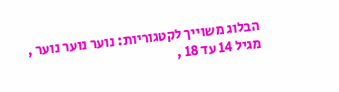הבלוג משוייך לקטגוריות: נוער נוער נוער , מגיל 14 עד 18 ,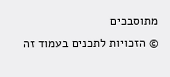מתוסבכים
© הזכויות לתכנים בעמוד זה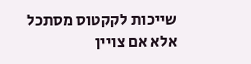שייכות לקקטוס מסתכל אלא אם צויין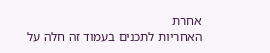אחרת
האחריות לתכנים בעמוד זה חלה על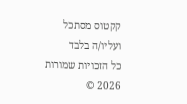קקטוס מסתכל ועליו/ה בלבד
כל הזכויות שמורות 2026 ©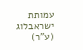עמותת ישראבלוג (ע"ר)